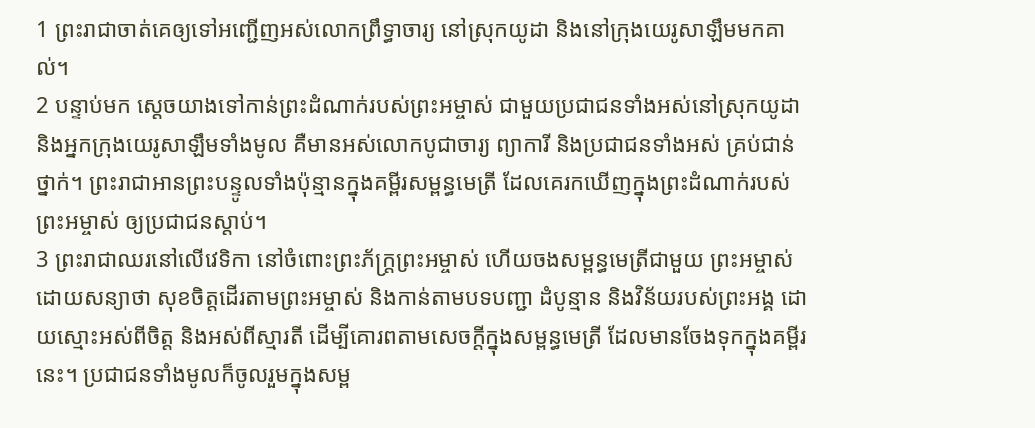1 ព្រះរាជាចាត់គេឲ្យទៅអញ្ជើញអស់លោកព្រឹទ្ធាចារ្យ នៅស្រុកយូដា និងនៅក្រុងយេរូសាឡឹមមកគាល់។
2 បន្ទាប់មក ស្ដេចយាងទៅកាន់ព្រះដំណាក់របស់ព្រះអម្ចាស់ ជាមួយប្រជាជនទាំងអស់នៅស្រុកយូដា និងអ្នកក្រុងយេរូសាឡឹមទាំងមូល គឺមានអស់លោកបូជាចារ្យ ព្យាការី និងប្រជាជនទាំងអស់ គ្រប់ជាន់ថ្នាក់។ ព្រះរាជាអានព្រះបន្ទូលទាំងប៉ុន្មានក្នុងគម្ពីរសម្ពន្ធមេត្រី ដែលគេរកឃើញក្នុងព្រះដំណាក់របស់ព្រះអម្ចាស់ ឲ្យប្រជាជនស្ដាប់។
3 ព្រះរាជាឈរនៅលើវេទិកា នៅចំពោះព្រះភ័ក្ត្រព្រះអម្ចាស់ ហើយចងសម្ពន្ធមេត្រីជាមួយ ព្រះអម្ចាស់ ដោយសន្យាថា សុខចិត្តដើរតាមព្រះអម្ចាស់ និងកាន់តាមបទបញ្ជា ដំបូន្មាន និងវិន័យរបស់ព្រះអង្គ ដោយស្មោះអស់ពីចិត្ត និងអស់ពីស្មារតី ដើម្បីគោរពតាមសេចក្ដីក្នុងសម្ពន្ធមេត្រី ដែលមានចែងទុកក្នុងគម្ពីរនេះ។ ប្រជាជនទាំងមូលក៏ចូលរួមក្នុងសម្ព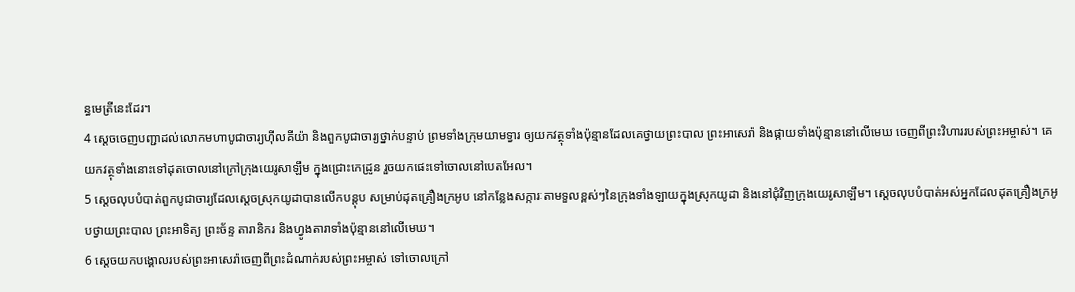ន្ធមេត្រីនេះដែរ។
4 ស្ដេចចេញបញ្ជាដល់លោកមហាបូជាចារ្យហ៊ីលគីយ៉ា និងពួកបូជាចារ្យថ្នាក់បន្ទាប់ ព្រមទាំងក្រុមយាមទ្វារ ឲ្យយកវត្ថុទាំងប៉ុន្មានដែលគេថ្វាយព្រះបាល ព្រះអាសេរ៉ា និងផ្កាយទាំងប៉ុន្មាននៅលើមេឃ ចេញពីព្រះវិហាររបស់ព្រះអម្ចាស់។ គេយកវត្ថុទាំងនោះទៅដុតចោលនៅក្រៅក្រុងយេរូសាឡឹម ក្នុងជ្រោះកេដ្រូន រួចយកផេះទៅចោលនៅបេតអែល។
5 ស្ដេចលុបបំបាត់ពួកបូជាចារ្យដែលស្ដេចស្រុកយូដាបានលើកបន្តុប សម្រាប់ដុតគ្រឿងក្រអូប នៅកន្លែងសក្ការៈតាមទួលខ្ពស់ៗនៃក្រុងទាំងឡាយក្នុងស្រុកយូដា និងនៅជុំវិញក្រុងយេរូសាឡឹម។ ស្ដេចលុបបំបាត់អស់អ្នកដែលដុតគ្រឿងក្រអូបថ្វាយព្រះបាល ព្រះអាទិត្យ ព្រះច័ន្ទ តារានិករ និងហ្វូងតារាទាំងប៉ុន្មាននៅលើមេឃ។
6 ស្ដេចយកបង្គោលរបស់ព្រះអាសេរ៉ាចេញពីព្រះដំណាក់របស់ព្រះអម្ចាស់ ទៅចោលក្រៅ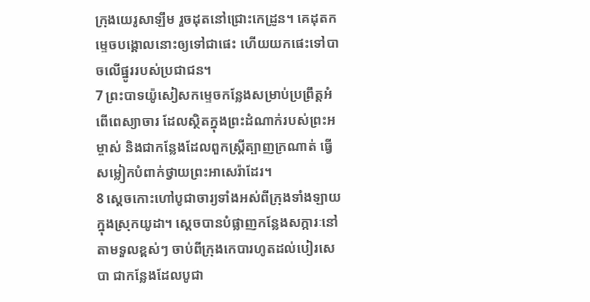ក្រុងយេរូសាឡឹម រួចដុតនៅជ្រោះកេដ្រូន។ គេដុតកម្ទេចបង្គោលនោះឲ្យទៅជាផេះ ហើយយកផេះទៅបាចលើផ្នូររបស់ប្រជាជន។
7 ព្រះបាទយ៉ូសៀសកម្ទេចកន្លែងសម្រាប់ប្រព្រឹត្តអំពើពេស្យាចារ ដែលស្ថិតក្នុងព្រះដំណាក់របស់ព្រះអម្ចាស់ និងជាកន្លែងដែលពួកស្ត្រីត្បាញក្រណាត់ ធ្វើសម្លៀកបំពាក់ថ្វាយព្រះអាសេរ៉ាដែរ។
8 ស្ដេចកោះហៅបូជាចារ្យទាំងអស់ពីក្រុងទាំងឡាយ ក្នុងស្រុកយូដា។ ស្ដេចបានបំផ្លាញកន្លែងសក្ការៈនៅតាមទួលខ្ពស់ៗ ចាប់ពីក្រុងកេបារហូតដល់បៀរសេបា ជាកន្លែងដែលបូជា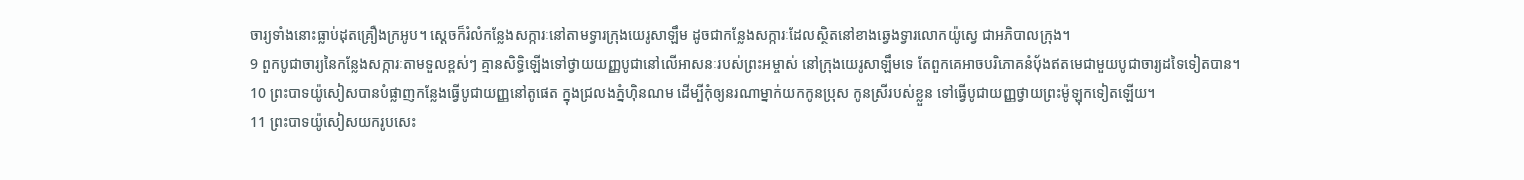ចារ្យទាំងនោះធ្លាប់ដុតគ្រឿងក្រអូប។ ស្ដេចក៏រំលំកន្លែងសក្ការៈនៅតាមទ្វារក្រុងយេរូសាឡឹម ដូចជាកន្លែងសក្ការៈដែលស្ថិតនៅខាងឆ្វេងទ្វារលោកយ៉ូស្វេ ជាអភិបាលក្រុង។
9 ពួកបូជាចារ្យនៃកន្លែងសក្ការៈតាមទួលខ្ពស់ៗ គ្មានសិទ្ធិឡើងទៅថ្វាយយញ្ញបូជានៅលើអាសនៈរបស់ព្រះអម្ចាស់ នៅក្រុងយេរូសាឡឹមទេ តែពួកគេអាចបរិភោគនំបុ័ងឥតមេជាមួយបូជាចារ្យដទៃទៀតបាន។
10 ព្រះបាទយ៉ូសៀសបានបំផ្លាញកន្លែងធ្វើបូជាយញ្ញនៅតូផេត ក្នុងជ្រលងភ្នំហ៊ិនណម ដើម្បីកុំឲ្យនរណាម្នាក់យកកូនប្រុស កូនស្រីរបស់ខ្លួន ទៅធ្វើបូជាយញ្ញថ្វាយព្រះម៉ូឡុកទៀតឡើយ។
11 ព្រះបាទយ៉ូសៀសយករូបសេះ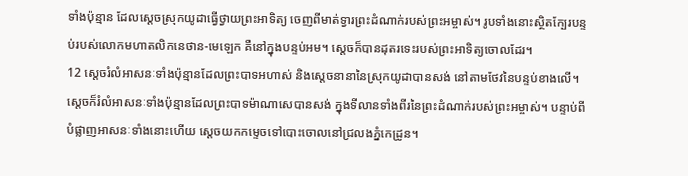ទាំងប៉ុន្មាន ដែលស្ដេចស្រុកយូដាធ្វើថ្វាយព្រះអាទិត្យ ចេញពីមាត់ទ្វារព្រះដំណាក់របស់ព្រះអម្ចាស់។ រូបទាំងនោះស្ថិតក្បែរបន្ទប់របស់លោកមហាតលិកនេថាន-មេឡេក គឺនៅក្នុងបន្ទប់អម។ ស្ដេចក៏បានដុតរទេះរបស់ព្រះអាទិត្យចោលដែរ។
12 ស្ដេចរំលំអាសនៈទាំងប៉ុន្មានដែលព្រះបាទអហាស់ និងស្ដេចនានានៃស្រុកយូដាបានសង់ នៅតាមថែវនៃបន្ទប់ខាងលើ។ ស្ដេចក៏រំលំអាសនៈទាំងប៉ុន្មានដែលព្រះបាទម៉ាណាសេបានសង់ ក្នុងទីលានទាំងពីរនៃព្រះដំណាក់របស់ព្រះអម្ចាស់។ បន្ទាប់ពីបំផ្លាញអាសនៈទាំងនោះហើយ ស្ដេចយកកម្ទេចទៅបោះចោលនៅជ្រលងភ្នំកេដ្រូន។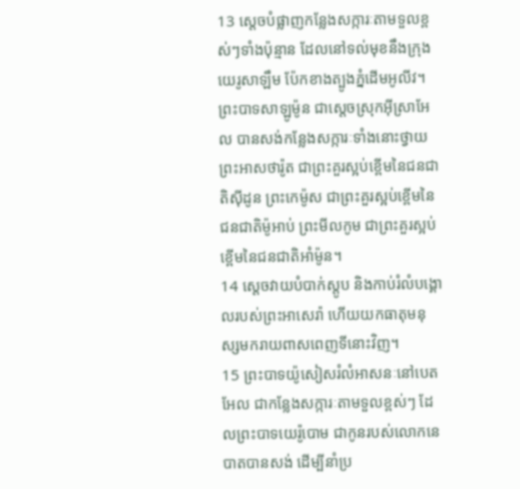13 ស្ដេចបំផ្លាញកន្លែងសក្ការៈតាមទួលខ្ពស់ៗទាំងប៉ុន្មាន ដែលនៅទល់មុខនឹងក្រុងយេរូសាឡឹម ប៉ែកខាងត្បូងភ្នំដើមអូលីវ។ ព្រះបាទសាឡូម៉ូន ជាស្ដេចស្រុកអ៊ីស្រាអែល បានសង់កន្លែងសក្ការៈទាំងនោះថ្វាយព្រះអាសថារ៉ូត ជាព្រះគួរស្អប់ខ្ពើមនៃជនជាតិស៊ីដូន ព្រះកេម៉ូស ជាព្រះគួរស្អប់ខ្ពើមនៃជនជាតិម៉ូអាប់ ព្រះមីលកូម ជាព្រះគួរស្អប់ខ្ពើមនៃជនជាតិអាំម៉ូន។
14 ស្ដេចវាយបំបាក់ស្តូប និងកាប់រំលំបង្គោលរបស់ព្រះអាសេរ៉ា ហើយយកធាតុមនុស្សមករាយពាសពេញទីនោះវិញ។
15 ព្រះបាទយ៉ូសៀសរំលំអាសនៈនៅបេតអែល ជាកន្លែងសក្ការៈតាមទួលខ្ពស់ៗ ដែលព្រះបាទយេរ៉ូបោម ជាកូនរបស់លោកនេបាតបានសង់ ដើម្បីនាំប្រ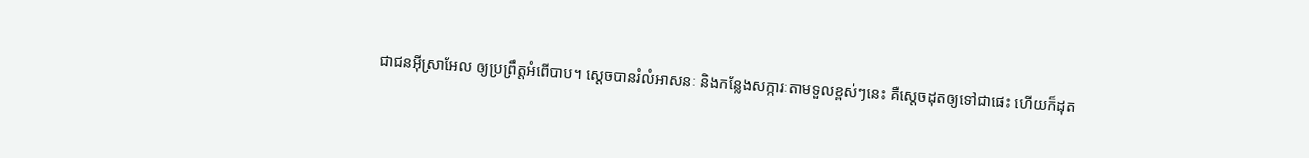ជាជនអ៊ីស្រាអែល ឲ្យប្រព្រឹត្តអំពើបាប។ ស្ដេចបានរំលំអាសនៈ និងកន្លែងសក្ការៈតាមទួលខ្ពស់ៗនេះ គឺស្ដេចដុតឲ្យទៅជាផេះ ហើយក៏ដុត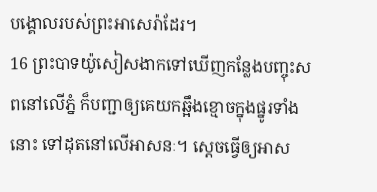បង្គោលរបស់ព្រះអាសេរ៉ាដែរ។
16 ព្រះបាទយ៉ូសៀសងាកទៅឃើញកន្លែងបញ្ចុះសពនៅលើភ្នំ ក៏បញ្ជាឲ្យគេយកឆ្អឹងខ្មោចក្នុងផ្នូរទាំងនោះ ទៅដុតនៅលើអាសនៈ។ ស្ដេចធ្វើឲ្យអាស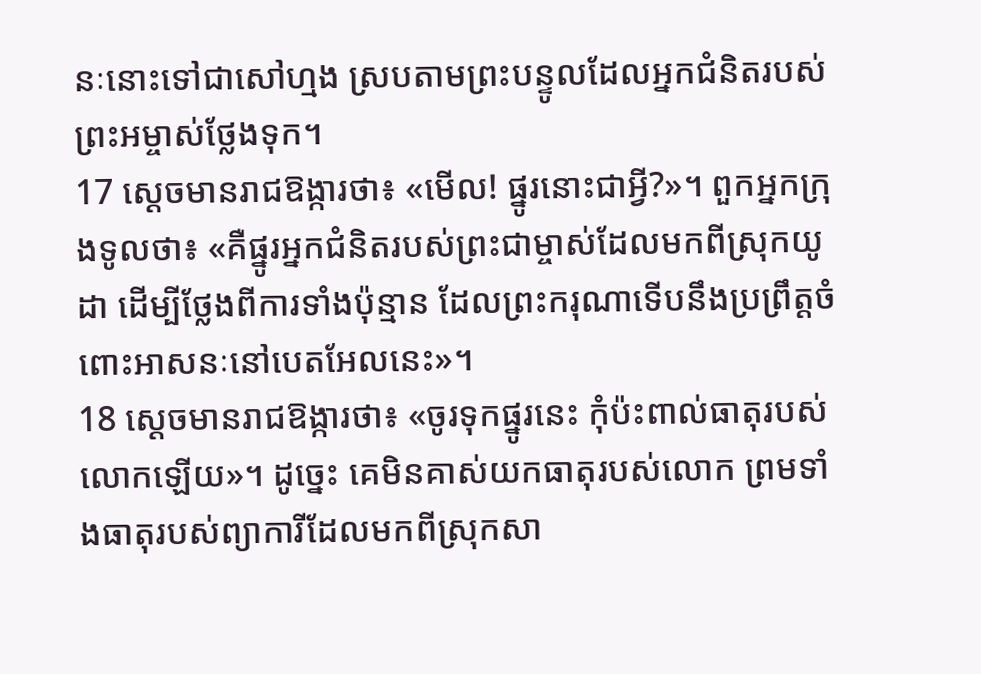នៈនោះទៅជាសៅហ្មង ស្របតាមព្រះបន្ទូលដែលអ្នកជំនិតរបស់ព្រះអម្ចាស់ថ្លែងទុក។
17 ស្ដេចមានរាជឱង្ការថា៖ «មើល! ផ្នូរនោះជាអ្វី?»។ ពួកអ្នកក្រុងទូលថា៖ «គឺផ្នូរអ្នកជំនិតរបស់ព្រះជាម្ចាស់ដែលមកពីស្រុកយូដា ដើម្បីថ្លែងពីការទាំងប៉ុន្មាន ដែលព្រះករុណាទើបនឹងប្រព្រឹត្តចំពោះអាសនៈនៅបេតអែលនេះ»។
18 ស្ដេចមានរាជឱង្ការថា៖ «ចូរទុកផ្នូរនេះ កុំប៉ះពាល់ធាតុរបស់លោកឡើយ»។ ដូច្នេះ គេមិនគាស់យកធាតុរបស់លោក ព្រមទាំងធាតុរបស់ព្យាការីដែលមកពីស្រុកសា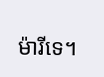ម៉ារីទេ។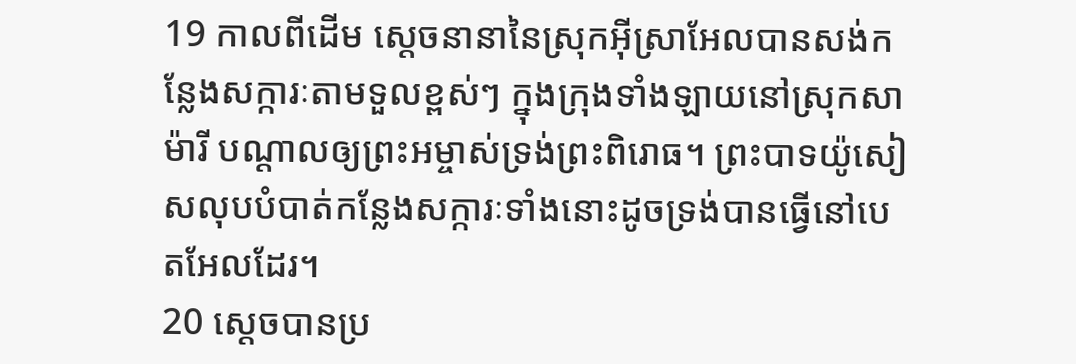19 កាលពីដើម ស្ដេចនានានៃស្រុកអ៊ីស្រាអែលបានសង់កន្លែងសក្ការៈតាមទួលខ្ពស់ៗ ក្នុងក្រុងទាំងឡាយនៅស្រុកសាម៉ារី បណ្ដាលឲ្យព្រះអម្ចាស់ទ្រង់ព្រះពិរោធ។ ព្រះបាទយ៉ូសៀសលុបបំបាត់កន្លែងសក្ការៈទាំងនោះដូចទ្រង់បានធ្វើនៅបេតអែលដែរ។
20 ស្ដេចបានប្រ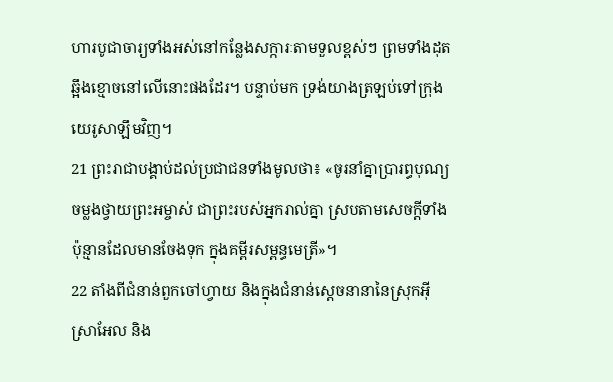ហារបូជាចារ្យទាំងអស់នៅកន្លែងសក្ការៈតាមទួលខ្ពស់ៗ ព្រមទាំងដុតឆ្អឹងខ្មោចនៅលើនោះផងដែរ។ បន្ទាប់មក ទ្រង់យាងត្រឡប់ទៅក្រុងយេរូសាឡឹមវិញ។
21 ព្រះរាជាបង្គាប់ដល់ប្រជាជនទាំងមូលថា៖ «ចូរនាំគ្នាប្រារព្ធបុណ្យចម្លងថ្វាយព្រះអម្ចាស់ ជាព្រះរបស់អ្នករាល់គ្នា ស្របតាមសេចក្ដីទាំងប៉ុន្មានដែលមានចែងទុក ក្នុងគម្ពីរសម្ពន្ធមេត្រី»។
22 តាំងពីជំនាន់ពួកចៅហ្វាយ និងក្នុងជំនាន់ស្ដេចនានានៃស្រុកអ៊ីស្រាអែល និង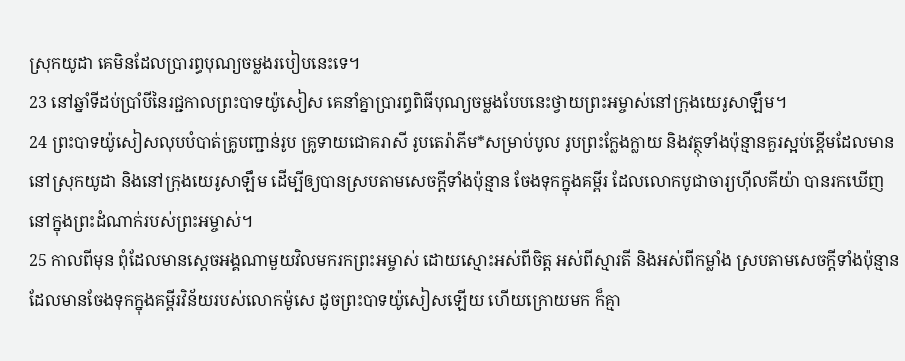ស្រុកយូដា គេមិនដែលប្រារព្ធបុណ្យចម្លងរបៀបនេះទេ។
23 នៅឆ្នាំទីដប់ប្រាំបីនៃរជ្ជកាលព្រះបាទយ៉ូសៀស គេនាំគ្នាប្រារព្ធពិធីបុណ្យចម្លងបែបនេះថ្វាយព្រះអម្ចាស់នៅក្រុងយេរូសាឡឹម។
24 ព្រះបាទយ៉ូសៀសលុបបំបាត់គ្រូបញ្ជាន់រូប គ្រូទាយជោគរាសី រូបតេរ៉ាភីម*សម្រាប់បូល រូបព្រះក្លែងក្លាយ និងវត្ថុទាំងប៉ុន្មានគួរស្អប់ខ្ពើមដែលមាននៅស្រុកយូដា និងនៅក្រុងយេរូសាឡឹម ដើម្បីឲ្យបានស្របតាមសេចក្ដីទាំងប៉ុន្មាន ចែងទុកក្នុងគម្ពីរ ដែលលោកបូជាចារ្យហ៊ីលគីយ៉ា បានរកឃើញនៅក្នុងព្រះដំណាក់របស់ព្រះអម្ចាស់។
25 កាលពីមុន ពុំដែលមានស្ដេចអង្គណាមួយវិលមករកព្រះអម្ចាស់ ដោយស្មោះអស់ពីចិត្ត អស់ពីស្មារតី និងអស់ពីកម្លាំង ស្របតាមសេចក្ដីទាំងប៉ុន្មានដែលមានចែងទុកក្នុងគម្ពីរវិន័យរបស់លោកម៉ូសេ ដូចព្រះបាទយ៉ូសៀសឡើយ ហើយក្រោយមក ក៏គ្មា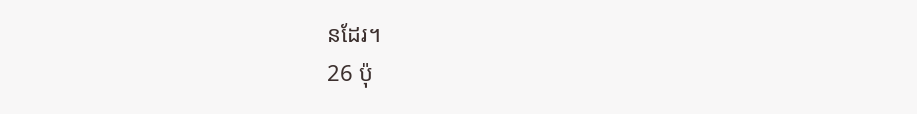នដែរ។
26 ប៉ុ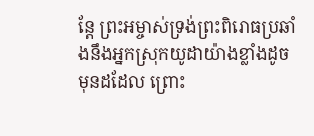ន្តែ ព្រះអម្ចាស់ទ្រង់ព្រះពិរោធប្រឆាំងនឹងអ្នកស្រុកយូដាយ៉ាងខ្លាំងដូចមុនដដែល ព្រោះ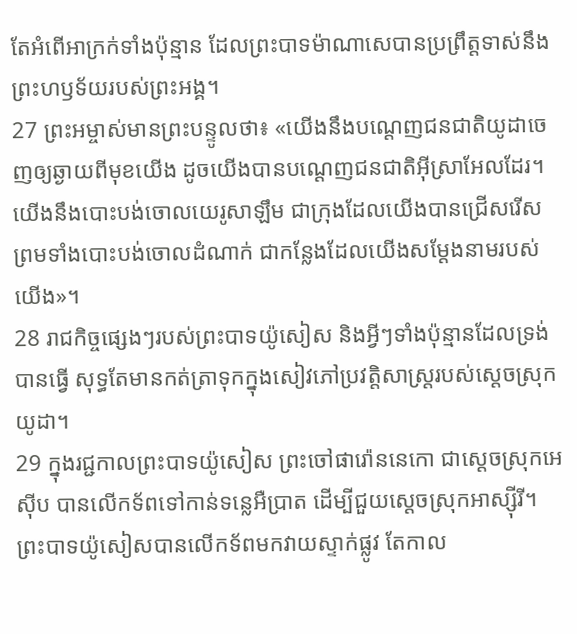តែអំពើអាក្រក់ទាំងប៉ុន្មាន ដែលព្រះបាទម៉ាណាសេបានប្រព្រឹត្តទាស់នឹងព្រះហឫទ័យរបស់ព្រះអង្គ។
27 ព្រះអម្ចាស់មានព្រះបន្ទូលថា៖ «យើងនឹងបណ្ដេញជនជាតិយូដាចេញឲ្យឆ្ងាយពីមុខយើង ដូចយើងបានបណ្ដេញជនជាតិអ៊ីស្រាអែលដែរ។ យើងនឹងបោះបង់ចោលយេរូសាឡឹម ជាក្រុងដែលយើងបានជ្រើសរើស ព្រមទាំងបោះបង់ចោលដំណាក់ ជាកន្លែងដែលយើងសម្តែងនាមរបស់យើង»។
28 រាជកិច្ចផ្សេងៗរបស់ព្រះបាទយ៉ូសៀស និងអ្វីៗទាំងប៉ុន្មានដែលទ្រង់បានធ្វើ សុទ្ធតែមានកត់ត្រាទុកក្នុងសៀវភៅប្រវត្តិសាស្ត្ររបស់ស្ដេចស្រុកយូដា។
29 ក្នុងរជ្ជកាលព្រះបាទយ៉ូសៀស ព្រះចៅផារ៉ោននេកោ ជាស្ដេចស្រុកអេស៊ីប បានលើកទ័ពទៅកាន់ទន្លេអឺប្រាត ដើម្បីជួយស្ដេចស្រុកអាស្ស៊ីរី។ ព្រះបាទយ៉ូសៀសបានលើកទ័ពមកវាយស្ទាក់ផ្លូវ តែកាល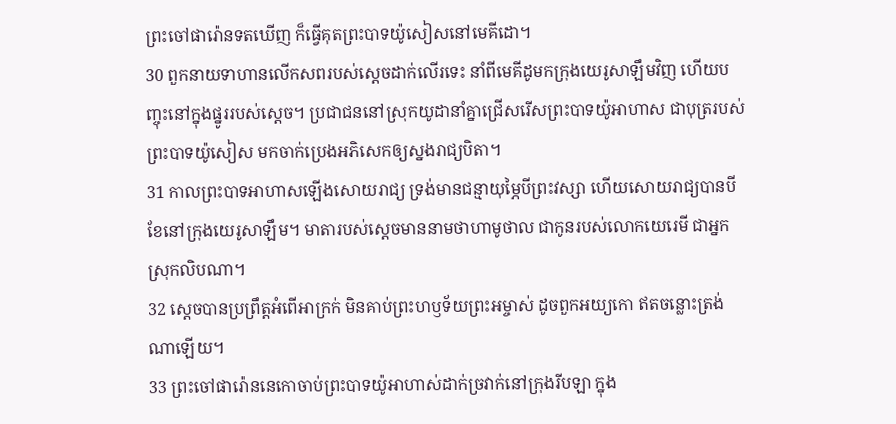ព្រះចៅផារ៉ោនទតឃើញ ក៏ធ្វើគុតព្រះបាទយ៉ូសៀសនៅមេគីដោ។
30 ពួកនាយទាហានលើកសពរបស់ស្ដេចដាក់លើរទេះ នាំពីមេគីដូមកក្រុងយេរូសាឡឹមវិញ ហើយបញ្ចុះនៅក្នុងផ្នូររបស់ស្ដេច។ ប្រជាជននៅស្រុកយូដានាំគ្នាជ្រើសរើសព្រះបាទយ៉ូអាហាស ជាបុត្ររបស់ព្រះបាទយ៉ូសៀស មកចាក់ប្រេងអភិសេកឲ្យស្នងរាជ្យបិតា។
31 កាលព្រះបាទអាហាសឡើងសោយរាជ្យ ទ្រង់មានជន្មាយុម្ភៃបីព្រះវស្សា ហើយសោយរាជ្យបានបីខែនៅក្រុងយេរូសាឡឹម។ មាតារបស់ស្ដេចមាននាមថាហាមូថាល ជាកូនរបស់លោកយេរេមី ជាអ្នកស្រុកលិបណា។
32 ស្ដេចបានប្រព្រឹត្តអំពើអាក្រក់ មិនគាប់ព្រះហឫទ័យព្រះអម្ចាស់ ដូចពួកអយ្យកោ ឥតចន្លោះត្រង់ណាឡើយ។
33 ព្រះចៅផារ៉ោននេកោចាប់ព្រះបាទយ៉ូអាហាស់ដាក់ច្រវាក់នៅក្រុងរីបឡា ក្នុង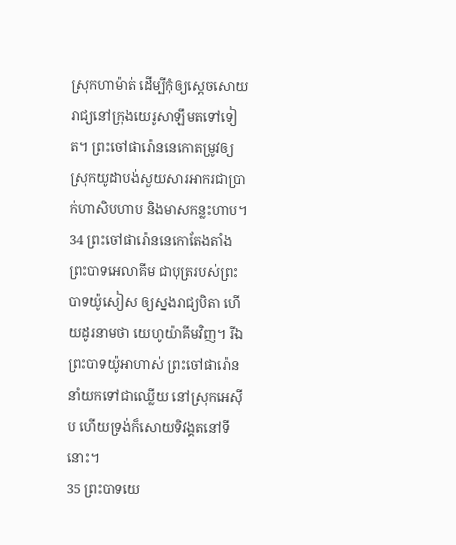ស្រុកហាម៉ាត់ ដើម្បីកុំឲ្យស្ដេចសោយរាជ្យនៅក្រុងយេរូសាឡឹមតទៅទៀត។ ព្រះចៅផារ៉ោននេកោតម្រូវឲ្យស្រុកយូដាបង់សួយសារអាករជាប្រាក់ហាសិបហាប និងមាសកន្លះហាប។
34 ព្រះចៅផារ៉ោននេកោតែងតាំងព្រះបាទអេលាគីម ជាបុត្ររបស់ព្រះបាទយ៉ូសៀស ឲ្យស្នងរាជ្យបិតា ហើយដូរនាមថា យេហូយ៉ាគីមវិញ។ រីឯព្រះបាទយ៉ូអាហាស់ ព្រះចៅផារ៉ោននាំយកទៅជាឈ្លើយ នៅស្រុកអេស៊ីប ហើយទ្រង់ក៏សោយទិវង្គតនៅទីនោះ។
35 ព្រះបាទយេ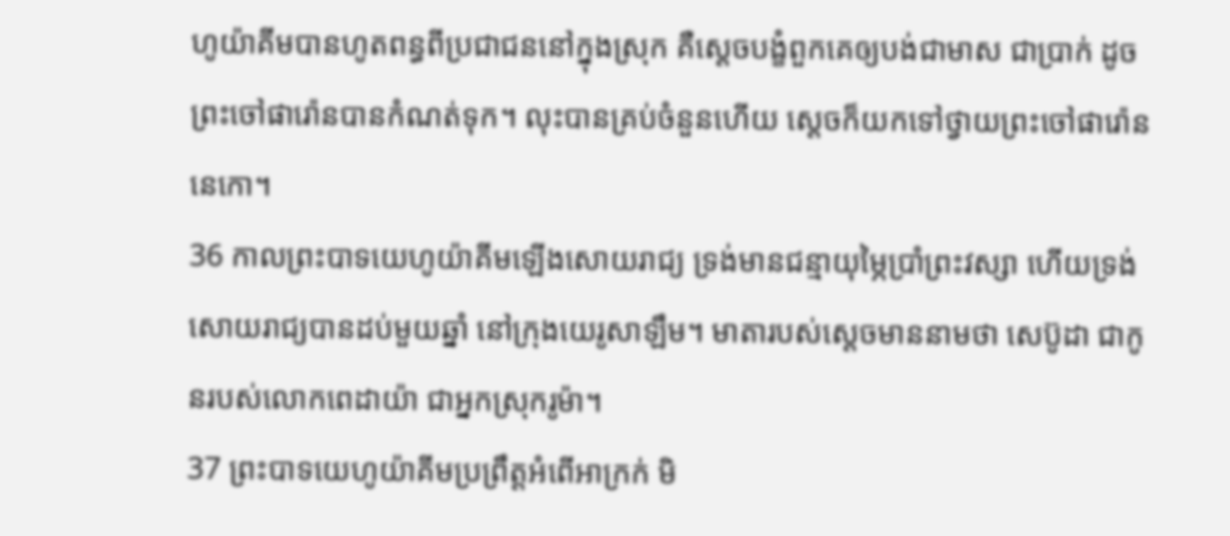ហូយ៉ាគីមបានហូតពន្ធពីប្រជាជននៅក្នុងស្រុក គឺស្ដេចបង្ខំពួកគេឲ្យបង់ជាមាស ជាប្រាក់ ដូចព្រះចៅផារ៉ោនបានកំណត់ទុក។ លុះបានគ្រប់ចំនួនហើយ ស្ដេចក៏យកទៅថ្វាយព្រះចៅផារ៉ោននេកោ។
36 កាលព្រះបាទយេហូយ៉ាគីមឡើងសោយរាជ្យ ទ្រង់មានជន្មាយុម្ភៃប្រាំព្រះវស្សា ហើយទ្រង់សោយរាជ្យបានដប់មួយឆ្នាំ នៅក្រុងយេរូសាឡឹម។ មាតារបស់ស្ដេចមាននាមថា សេប៊ូដា ជាកូនរបស់លោកពេដាយ៉ា ជាអ្នកស្រុករូម៉ា។
37 ព្រះបាទយេហូយ៉ាគីមប្រព្រឹត្តអំពើអាក្រក់ មិ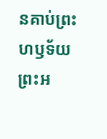នគាប់ព្រះហឫទ័យព្រះអ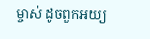ម្ចាស់ ដូចពួកអយ្យ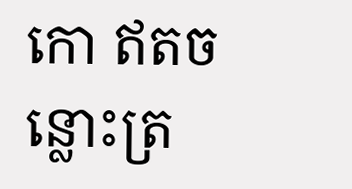កោ ឥតចន្លោះត្រ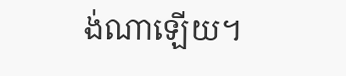ង់ណាឡើយ។